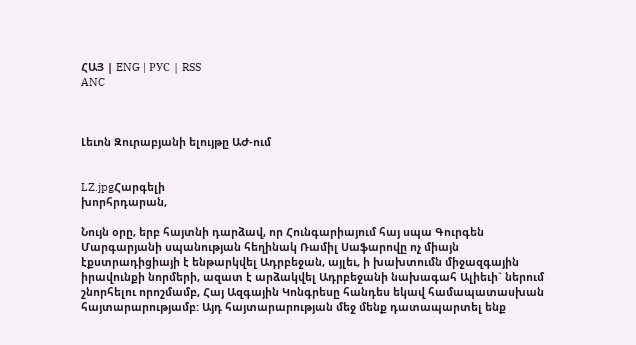ՀԱՅ | ENG | РУС | RSS
ANC



Լեւոն Զուրաբյանի ելույթը ԱԺ-ում


LZ.jpgՀարգելի
խորհրդարան,

Նույն օրը, երբ հայտնի դարձավ, որ Հունգարիայում հայ սպա Գուրգեն Մարգարյանի սպանության հեղինակ Ռամիլ Սաֆարովը ոչ միայն էքստրադիցիայի է ենթարկվել Ադրբեջան, այլեւ, ի խախտումն միջազգային իրավունքի նորմերի, ազատ է արձակվել Ադրբեջանի նախագահ Ալիեւի` ներում շնորհելու որոշմամբ, Հայ Ազգային Կոնգրեսը հանդես եկավ համապատասխան հայտարարությամբ: Այդ հայտարարության մեջ մենք դատապարտել ենք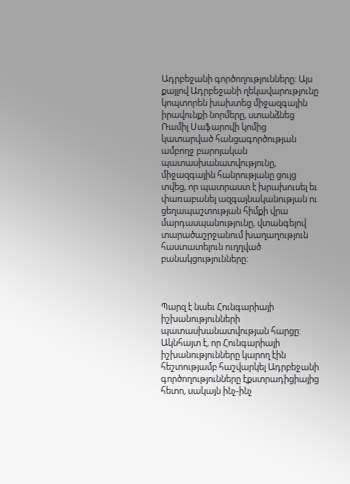Ադրբեջանի գործողությունները: Այս քայլով Ադրբեջանի ղեկավարությունը կոպտորեն խախտեց միջազգային իրավունքի նորմերը, ստանձնեց Ռամիլ Սաֆարովի կոմից կատարված հանցագործության ամբողջ բարոյական պատասխանատվությունը, միջազգային հանրությանը ցույց տվեց, որ պատրաստ է խրախուսել եւ փառաբանել ազգայնականության ու ցեղապաշտության հիմքի վրա մարդասպանությունը, վտանգելով տարածաշրջանում խաղաղություն հաստատելուն ուղղված բանակցությունները:



Պարզ է նաեւ Հունգարիայի իշխանությունների պատասխանատվության հարցը: Ակնհայտ է, որ Հունգարիայի իշխանությունները կարող էին հեշտությամբ հաշվարկել Ադրբեջանի գործողությունները էքստրադիցիայից հետո, սակայն ինչ-ինչ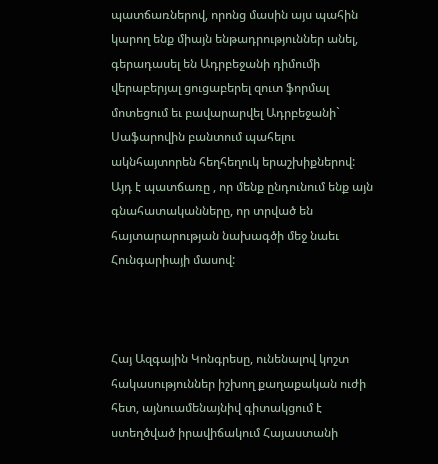պատճառներով, որոնց մասին այս պահին կարող ենք միայն ենթադրություններ անել, գերադասել են Ադրբեջանի դիմումի վերաբերյալ ցուցաբերել զուտ ֆորմալ մոտեցում եւ բավարարվել Ադրբեջանի` Սաֆարովին բանտում պահելու ակնհայտորեն հեղհեղուկ երաշխիքներով: Այդ է պատճառը , որ մենք ընդունում ենք այն գնահատականները, որ տրված են հայտարարության նախագծի մեջ նաեւ Հունգարիայի մասով:



Հայ Ազգային Կոնգրեսը, ունենալով կոշտ հակասություններ իշխող քաղաքական ուժի հետ, այնուամենայնիվ գիտակցում է ստեղծված իրավիճակում Հայաստանի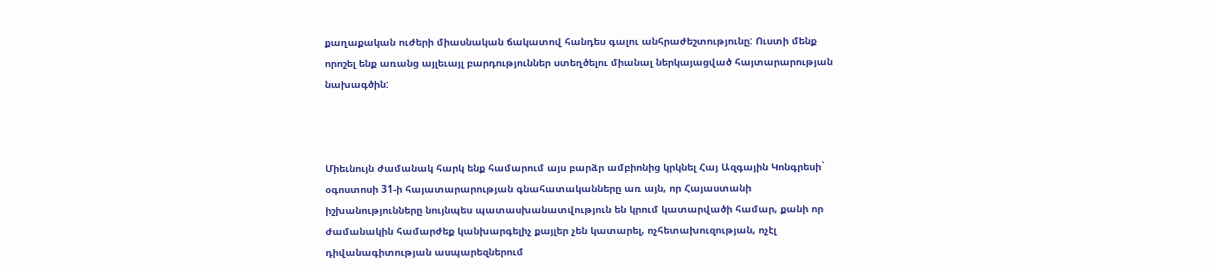քաղաքական ուժերի միասնական ճակատով հանդես գալու անհրաժեշտությունը: Ուստի մենք որոշել ենք առանց այլեւայլ բարդություններ ստեղծելու միանալ ներկայացված հայտարարության նախագծին:



Միեւնույն ժամանակ հարկ ենք համարում այս բարձր ամբիոնից կրկնել Հայ Ազգային Կոնգրեսի` օգոստոսի 31-ի հայատարարության գնահատականները առ այն, որ Հայաստանի իշխանությունները նույնպես պատասխանատվություն են կրում կատարվածի համար, քանի որ ժամանակին համարժեք կանխարգելիչ քայլեր չեն կատարել, ոչհետախուզության, ոչէլ դիվանագիտության ասպարեզներում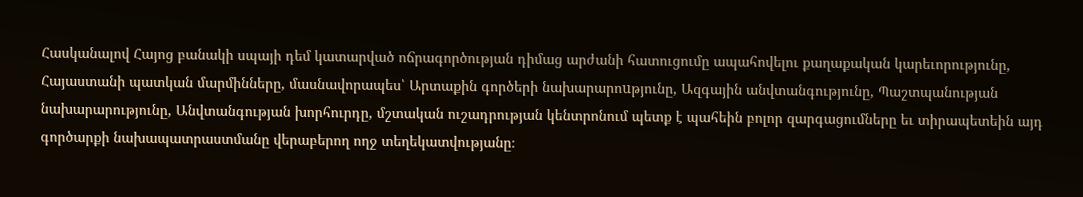Հասկանալով Հայոց բանակի սպայի դեմ կատարված ոճրագործության դիմաց արժանի հատուցումը ապահովելու քաղաքական կարեւորությունը, Հայաստանի պատկան մարմինները, մասնավորապես՝ Արտաքին գործերի նախարարոuթյունը, Ազգային անվտանգությունը, Պաշտպանության նախարարությունը, Անվտանգության խորհուրդը, մշտական ուշադրության կենտրոնում պետք է պահեին բոլոր զարգացումները եւ տիրապետեին այդ գործարքի նախապատրաստմանը վերաբերող ողջ տեղեկատվությանը։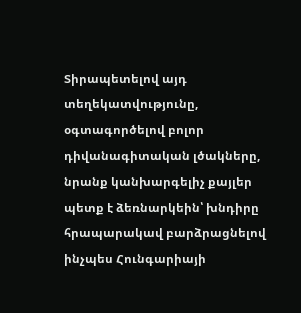Տիրապետելով այդ տեղեկատվությունը, օգտագործելով բոլոր դիվանագիտական լծակները, նրանք կանխարգելիչ քայլեր պետք է ձեռնարկեին՝ խնդիրը հրապարակավ բարձրացնելով ինչպես Հունգարիայի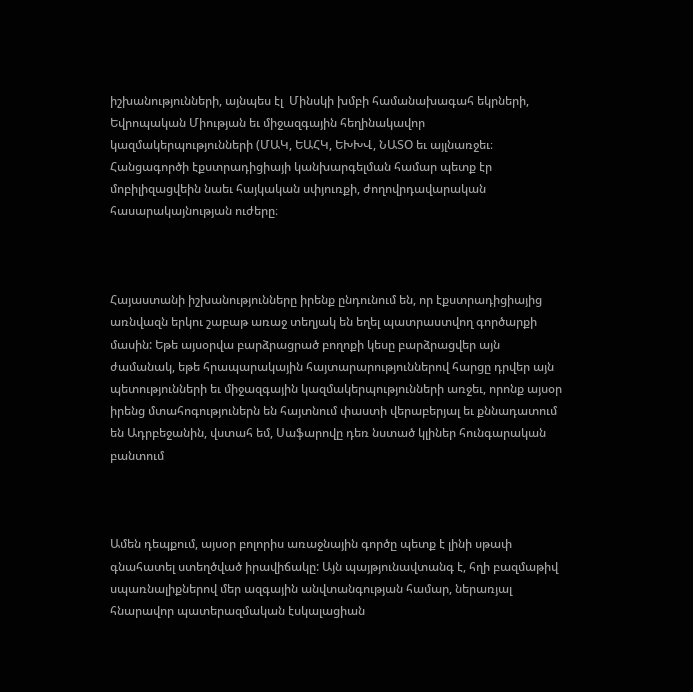իշխանությունների, այնպես էլ  Մինսկի խմբի համանախագահ եկրների, Եվրոպական Միության եւ միջազգային հեղինակավոր կազմակերպությունների (ՄԱԿ, ԵԱՀԿ, ԵԽԽՎ, ՆԱՏՕ եւ այլնառջեւ։ Հանցագործի էքստրադիցիայի կանխարգելման համար պետք էր մոբիլիզացվեին նաեւ հայկական սփյուռքի, ժողովրդավարական հասարակայնության ուժերը։



Հայաստանի իշխանությունները իրենք ընդունում են, որ էքստրադիցիայից առնվազն երկու շաբաթ առաջ տեղյակ են եղել պատրաստվող գործարքի մասին: Եթե այսօրվա բարձրացրած բողոքի կեսը բարձրացվեր այն ժամանակ, եթե հրապարակային հայտարարություններով հարցը դրվեր այն պետությունների եւ միջազգային կազմակերպությունների առջեւ, որոնք այսօր իրենց մտահոգություներն են հայտնում փաստի վերաբերյալ եւ քննադատում են Ադրբեջանին, վստահ եմ, Սաֆարովը դեռ նստած կլիներ հունգարական բանտում



Ամեն դեպքում, այսօր բոլորիս առաջնային գործը պետք է լինի սթափ գնահատել ստեղծված իրավիճակը: Այն պայթյունավտանգ է, հղի բազմաթիվ սպառնալիքներով մեր ազգային անվտանգության համար, ներառյալ հնարավոր պատերազմական էսկալացիան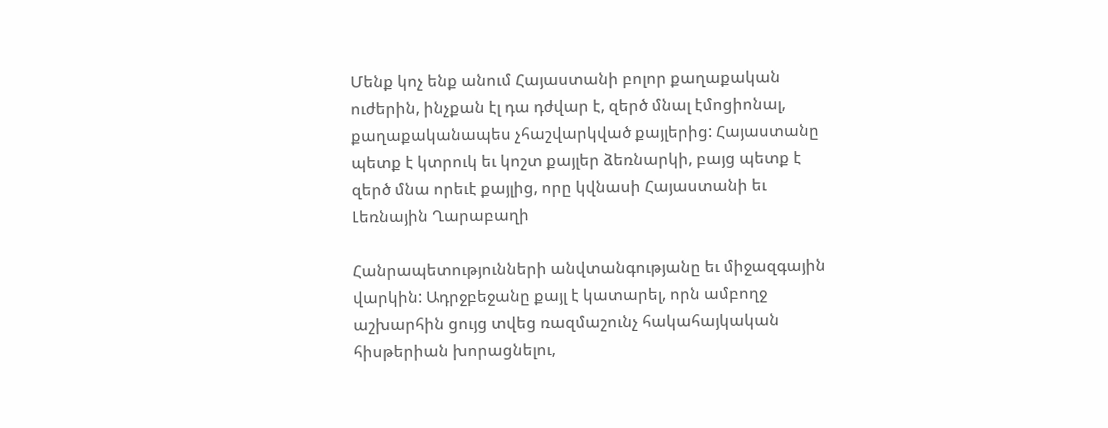Մենք կոչ ենք անում Հայաստանի բոլոր քաղաքական ուժերին, ինչքան էլ դա դժվար է, զերծ մնալ էմոցիոնալ, քաղաքականապես չհաշվարկված քայլերից: Հայաստանը պետք է կտրուկ եւ կոշտ քայլեր ձեռնարկի, բայց պետք է զերծ մնա որեւէ քայլից, որը կվնասի Հայաստանի եւ Լեռնային Ղարաբաղի

Հանրապետությունների անվտանգությանը եւ միջազգային վարկին: Ադրջբեջանը քայլ է կատարել, որն ամբողջ աշխարհին ցույց տվեց ռազմաշունչ հակահայկական հիսթերիան խորացնելու,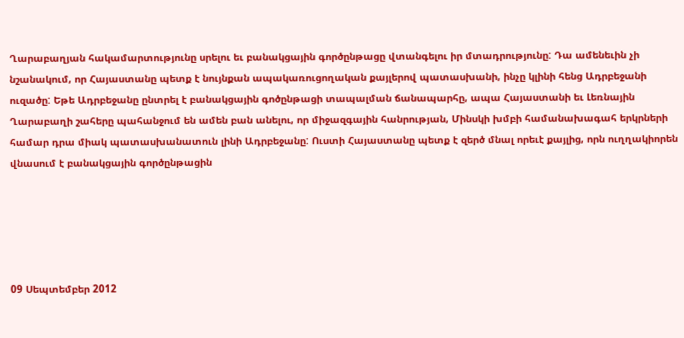Ղարաբաղյան հակամարտությունը սրելու եւ բանակցային գործընթացը վտանգելու իր մտադրությունը: Դա ամենեւին չի նշանակում, որ Հայաստանը պետք է նույնքան ապակառուցողական քայլերով պատասխանի, ինչը կլինի հենց Ադրբեջանի ուզածը: Եթե Ադրբեջանը ընտրել է բանակցային գոծընթացի տապալման ճանապարհը, ապա Հայաստանի եւ Լեռնային Ղարաբաղի շահերը պահանջում են ամեն բան անելու, որ միջազգային հանրության, Մինսկի խմբի համանախագահ երկրների համար դրա միակ պատասխանատուն լինի Ադրբեջանը: Ուստի Հայաստանը պետք է զերծ մնալ որեւէ քայլից, որն ուղղակիորեն վնասում է բանակցային գործընթացին





09 Սեպտեմբեր 2012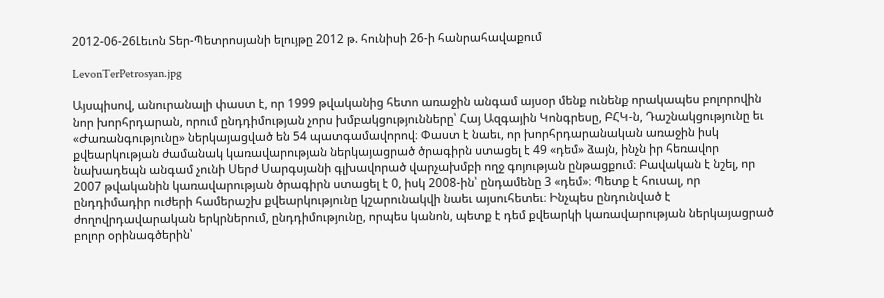2012-06-26Լեւոն Տեր-Պետրոսյանի ելույթը 2012 թ. հունիսի 26-ի հանրահավաքում

LevonTerPetrosyan.jpg

Այսպիսով, անուրանալի փաստ է, որ 1999 թվականից հետո առաջին անգամ այսօր մենք ունենք որակապես բոլորովին նոր խորհրդարան, որում ընդդիմության չորս խմբակցությունները՝ Հայ Ազգային Կոնգրեսը, ԲՀԿ-ն, Դաշնակցությունը եւ «Ժառանգությունը» ներկայացված են 54 պատգամավորով։ Փաստ է նաեւ, որ խորհրդարանական առաջին իսկ քվեարկության ժամանակ կառավարության ներկայացրած ծրագիրն ստացել է 49 «դեմ» ձայն, ինչն իր հեռավոր նախադեպն անգամ չունի Սերժ Սարգսյանի գլխավորած վարչախմբի ողջ գոյության ընթացքում։ Բավական է նշել, որ 2007 թվականին կառավարության ծրագիրն ստացել է 0, իսկ 2008-ին՝ ընդամենը 3 «դեմ»։ Պետք է հուսալ, որ ընդդիմադիր ուժերի համերաշխ քվեարկությունը կշարունակվի նաեւ այսուհետեւ։ Ինչպես ընդունված է ժողովրդավարական երկրներում, ընդդիմությունը, որպես կանոն, պետք է դեմ քվեարկի կառավարության ներկայացրած բոլոր օրինագծերին՝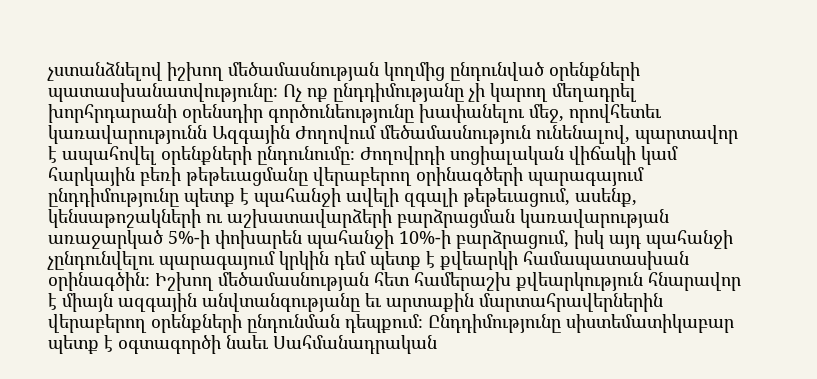չստանձնելով իշխող մեծամասնության կողմից ընդունված օրենքների պատասխանատվությունը։ Ոչ ոք ընդդիմությանը չի կարող մեղադրել խորհրդարանի օրենսդիր գործունեությունը խափանելու մեջ, որովհետեւ կառավարությունն Ազգային Ժողովում մեծամասնություն ունենալով, պարտավոր է ապահովել օրենքների ընդունումը։ Ժողովրդի սոցիալական վիճակի կամ հարկային բեռի թեթեւացմանը վերաբերող օրինագծերի պարագայում ընդդիմությունը պետք է պահանջի ավելի զգալի թեթեւացում, ասենք, կենսաթոշակների ու աշխատավարձերի բարձրացման կառավարության առաջարկած 5%-ի փոխարեն պահանջի 10%-ի բարձրացում, իսկ այդ պահանջի չընդունվելու պարագայում կրկին դեմ պետք է քվեարկի համապատասխան օրինագծին։ Իշխող մեծամասնության հետ համերաշխ քվեարկություն հնարավոր է միայն ազգային անվտանգությանը եւ արտաքին մարտահրավերներին վերաբերող օրենքների ընդունման դեպքում։ Ընդդիմությունը սիստեմատիկաբար պետք է օգտագործի նաեւ Սահմանադրական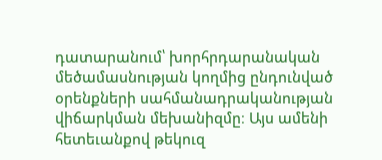դատարանում՝ խորհրդարանական մեծամասնության կողմից ընդունված օրենքների սահմանադրականության վիճարկման մեխանիզմը։ Այս ամենի հետեւանքով թեկուզ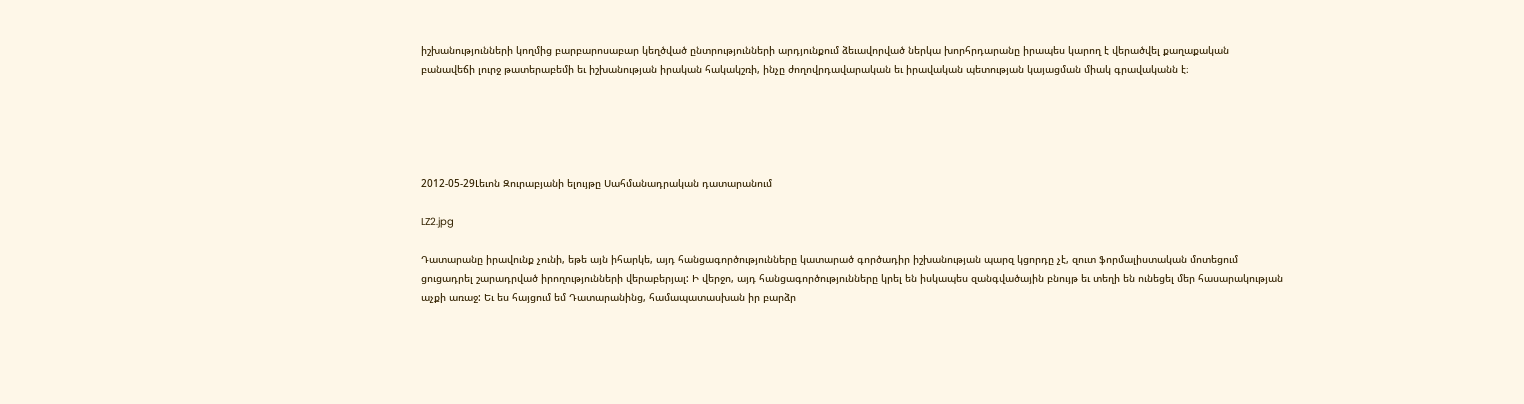իշխանությունների կողմից բարբարոսաբար կեղծված ընտրությունների արդյունքում ձեւավորված ներկա խորհրդարանը իրապես կարող է վերածվել քաղաքական բանավեճի լուրջ թատերաբեմի եւ իշխանության իրական հակակշռի, ինչը ժողովրդավարական եւ իրավական պետության կայացման միակ գրավականն է։





2012-05-29Լեւոն Զուրաբյանի ելույթը Սահմանադրական դատարանում

LZ2.jpg

Դատարանը իրավունք չունի, եթե այն իհարկե, այդ հանցագործությունները կատարած գործադիր իշխանության պարզ կցորդը չէ, զուտ ֆորմալիստական մոտեցում ցուցադրել շարադրված իրողությունների վերաբերյալ: Ի վերջո, այդ հանցագործությունները կրել են իսկապես զանգվածային բնույթ եւ տեղի են ունեցել մեր հասարակության աչքի առաջ: Եւ ես հայցում եմ Դատարանինց, համապատասխան իր բարձր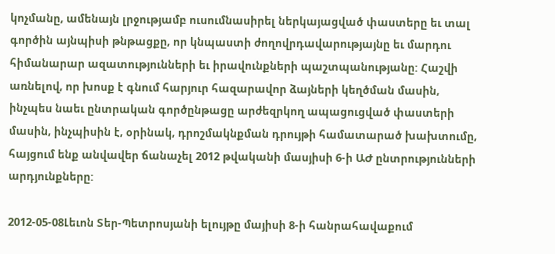կոչմանը, ամենայն լրջությամբ ուսումնասիրել ներկայացված փաստերը եւ տալ գործին այնպիսի թնթացքը, որ կնպաստի ժողովրդավարությայնը եւ մարդու հիմանարար ազատությունների եւ իրավունքների պաշտպանությանը: Հաշվի առնելով, որ խոսք է գնում հարյուր հազարավոր ձայների կեղծման մասին, ինչպես նաեւ ընտրական գործընթացը արժեզրկող ապացուցված փաստերի մասին, ինչպիսին է, օրինակ, դրոշմակնքման դրույթի համատարած խախտումը, հայցում ենք անվավեր ճանաչել 2012 թվականի մասյիսի 6-ի ԱԺ ընտրությունների արդյունքները:

2012-05-08Լեւոն Տեր-Պետրոսյանի ելույթը մայիսի 8-ի հանրահավաքում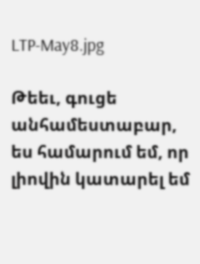LTP-May8.jpg

Թեեւ, գուցե անհամեստաբար, ես համարում եմ, որ լիովին կատարել եմ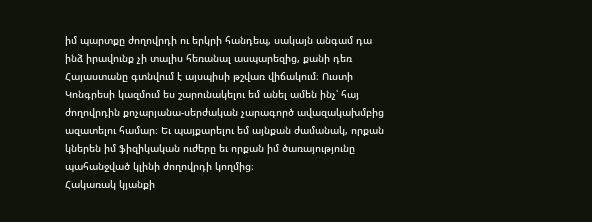իմ պարտքը ժողովրդի ու երկրի հանդեպ, սակայն անգամ դա ինձ իրավունք չի տալիս հեռանալ ասպարեզից, քանի դեռ Հայաստանը գտնվում է այսպիսի թշվառ վիճակում։ Ուստի Կոնգրեսի կազմում ես շարունակելու եմ անել ամեն ինչ՝ հայ ժողովրդին քոչարյանա-սերժական չարագործ ավազակախմբից ազատելու համար։ Եւ պայքարելու եմ այնքան ժամանակ, որքան կներեն իմ ֆիզիկական ուժերը եւ որքան իմ ծառայությունը պահանջված կլինի ժողովրդի կողմից։
Հակառակ կյանքի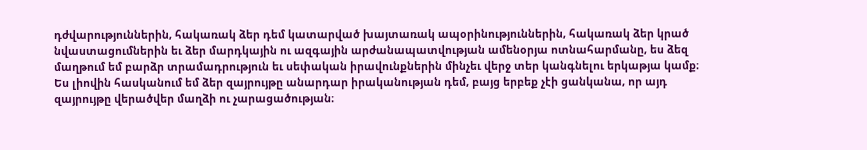դժվարություններին, հակառակ ձեր դեմ կատարված խայտառակ ապօրինություններին, հակառակ ձեր կրած նվաստացումներին եւ ձեր մարդկային ու ազգային արժանապատվության ամենօրյա ոտնահարմանը, ես ձեզ մաղթում եմ բարձր տրամադրություն եւ սեփական իրավունքներին մինչեւ վերջ տեր կանգնելու երկաթյա կամք։ Ես լիովին հասկանում եմ ձեր զայրույթը անարդար իրականության դեմ, բայց երբեք չէի ցանկանա, որ այդ զայրույթը վերածվեր մաղձի ու չարացածության։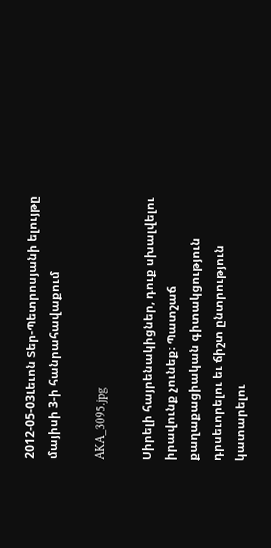2012-05-03Լեւոն Տեր-Պետրոսյանի ելույթը մայիսի 3-ի հանրահավաքում

AKA_3095.jpg

Սիրելի հայրենակիցներ, դուք սխալվելու իրավունք չունեք։ Պատշաճ քաղաքացիական գիտակցություն դրսեւորելու եւ ճիշտ ընտրություն կատարելու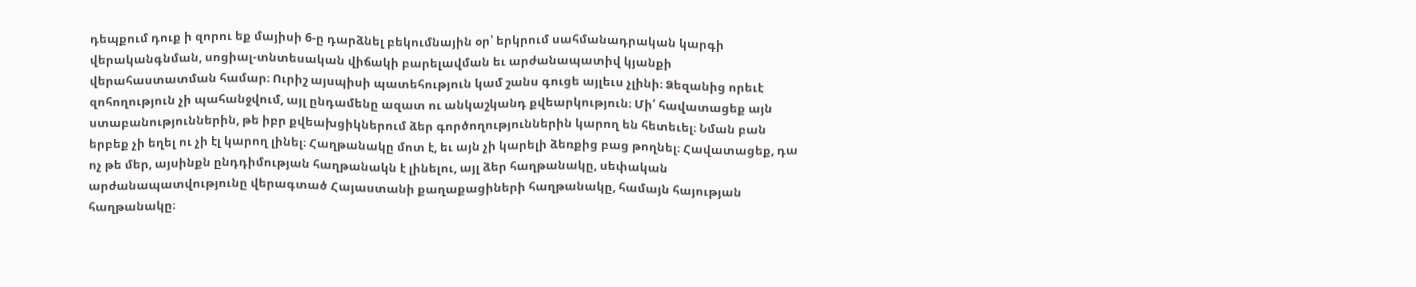դեպքում դուք ի զորու եք մայիսի 6-ը դարձնել բեկումնային օր՝ երկրում սահմանադրական կարգի վերականգնման, սոցիալ-տնտեսական վիճակի բարելավման եւ արժանապատիվ կյանքի վերահաստատման համար։ Ուրիշ այսպիսի պատեհություն կամ շանս գուցե այլեւս չլինի։ Ձեզանից որեւէ զոհողություն չի պահանջվում, այլ ընդամենը ազատ ու անկաշկանդ քվեարկություն։ Մի՛ հավատացեք այն ստաբանություններին, թե իբր քվեախցիկներում ձեր գործողություններին կարող են հետեւել։ Նման բան երբեք չի եղել ու չի էլ կարող լինել։ Հաղթանակը մոտ է, եւ այն չի կարելի ձեռքից բաց թողնել։ Հավատացեք, դա ոչ թե մեր, այսինքն ընդդիմության հաղթանակն է լինելու, այլ ձեր հաղթանակը, սեփական արժանապատվությունը վերագտած Հայաստանի քաղաքացիների հաղթանակը, համայն հայության հաղթանակը։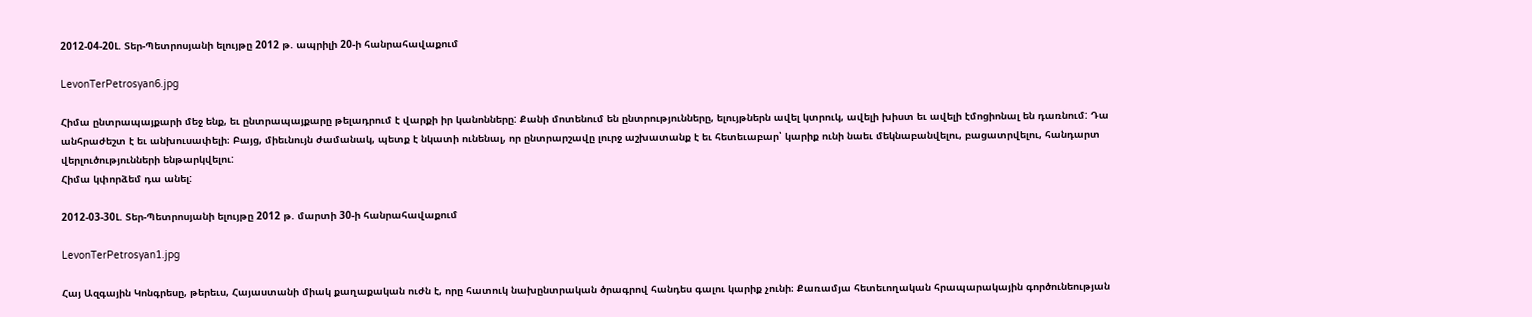2012-04-20Լ. Տեր-Պետրոսյանի ելույթը 2012 թ. ապրիլի 20-ի հանրահավաքում

LevonTerPetrosyan6.jpg

Հիմա ընտրապայքարի մեջ ենք, եւ ընտրապայքարը թելադրում է վարքի իր կանոնները: Քանի մոտենում են ընտրությունները, ելույթներն ավել կտրուկ, ավելի խիստ եւ ավելի էմոցիոնալ են դառնում: Դա անհրաժեշտ է եւ անխուսափելի։ Բայց, միեւնույն ժամանակ, պետք է նկատի ունենալ, որ ընտրարշավը լուրջ աշխատանք է եւ հետեւաբար՝ կարիք ունի նաեւ մեկնաբանվելու, բացատրվելու, հանդարտ վերլուծությունների ենթարկվելու:
Հիմա կփորձեմ դա անել:

2012-03-30Լ. Տեր-Պետրոսյանի ելույթը 2012 թ. մարտի 30-ի հանրահավաքում

LevonTerPetrosyan1.jpg

Հայ Ազգային Կոնգրեսը, թերեւս, Հայաստանի միակ քաղաքական ուժն է, որը հատուկ նախընտրական ծրագրով հանդես գալու կարիք չունի։ Քառամյա հետեւողական հրապարակային գործունեության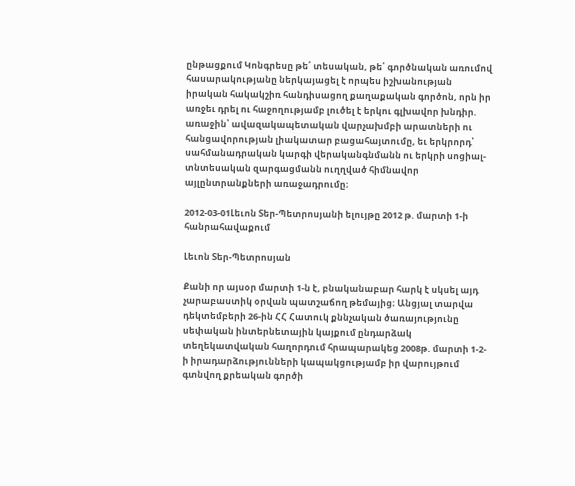ընթացքում Կոնգրեսը թե՛ տեսական, թե՛ գործնական առումով հասարակությանը ներկայացել է որպես իշխանության իրական հակակշիռ հանդիսացող քաղաքական գործոն, որն իր առջեւ դրել ու հաջողությամբ լուծել է երկու գլխավոր խնդիր. առաջին՝ ավազակապետական վարչախմբի արատների ու հանցավորության լիակատար բացահայտումը, եւ երկրորդ՝ սահմանադրական կարգի վերականգնմանն ու երկրի սոցիալ-տնտեսական զարգացմանն ուղղված հիմնավոր այլընտրանքների առաջադրումը։

2012-03-01Լեւոն Տեր-Պետրոսյանի ելույթը 2012 թ. մարտի 1-ի հանրահավաքում

Լեւոն Տեր-Պետրոսյան

Քանի որ այսօր մարտի 1-ն է, բնականաբար հարկ է սկսել այդ չարաբաստիկ օրվան պատշաճող թեմայից։ Անցյալ տարվա դեկտեմբերի 26-ին ՀՀ Հատուկ քննչական ծառայությունը սեփական ինտերնետային կայքում ընդարձակ տեղեկատվական հաղորդում հրապարակեց 2008թ. մարտի 1-2-ի իրադարձությունների կապակցությամբ իր վարույթում գտնվող քրեական գործի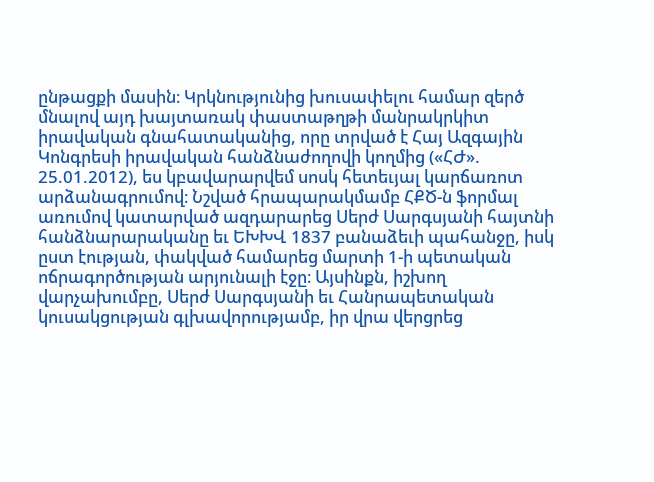ընթացքի մասին։ Կրկնությունից խուսափելու համար զերծ մնալով այդ խայտառակ փաստաթղթի մանրակրկիտ իրավական գնահատականից, որը տրված է Հայ Ազգային Կոնգրեսի իրավական հանձնաժողովի կողմից («ՀԺ». 25.01.2012), ես կբավարարվեմ սոսկ հետեւյալ կարճառոտ արձանագրումով։ Նշված հրապարակմամբ ՀՔԾ-ն ֆորմալ առումով կատարված ազդարարեց Սերժ Սարգսյանի հայտնի հանձնարարականը եւ ԵԽԽՎ 1837 բանաձեւի պահանջը, իսկ ըստ էության, փակված համարեց մարտի 1-ի պետական ոճրագործության արյունալի էջը։ Այսինքն, իշխող վարչախումբը, Սերժ Սարգսյանի եւ Հանրապետական կուսակցության գլխավորությամբ, իր վրա վերցրեց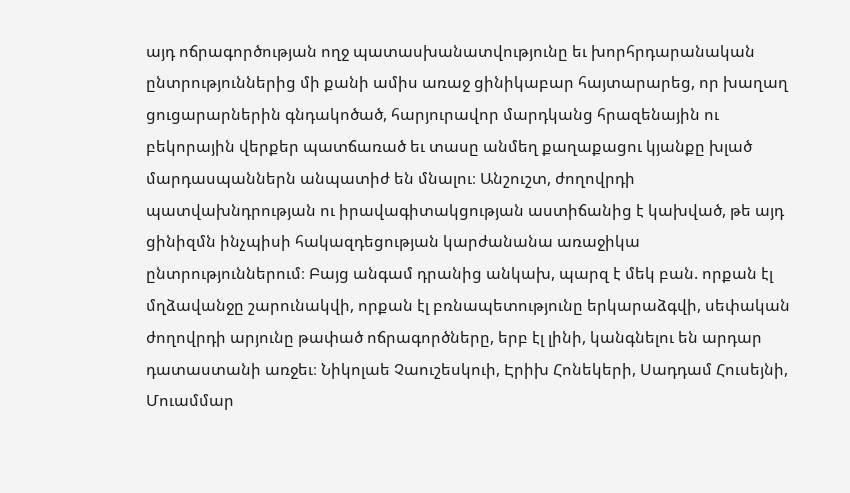այդ ոճրագործության ողջ պատասխանատվությունը եւ խորհրդարանական ընտրություններից մի քանի ամիս առաջ ցինիկաբար հայտարարեց, որ խաղաղ ցուցարարներին գնդակոծած, հարյուրավոր մարդկանց հրազենային ու բեկորային վերքեր պատճառած եւ տասը անմեղ քաղաքացու կյանքը խլած մարդասպաններն անպատիժ են մնալու։ Անշուշտ, ժողովրդի պատվախնդրության ու իրավագիտակցության աստիճանից է կախված, թե այդ ցինիզմն ինչպիսի հակազդեցության կարժանանա առաջիկա ընտրություններում։ Բայց անգամ դրանից անկախ, պարզ է մեկ բան. որքան էլ մղձավանջը շարունակվի, որքան էլ բռնապետությունը երկարաձգվի, սեփական ժողովրդի արյունը թափած ոճրագործները, երբ էլ լինի, կանգնելու են արդար դատաստանի առջեւ։ Նիկոլաե Չաուշեսկուի, Էրիխ Հոնեկերի, Սադդամ Հուսեյնի, Մուամմար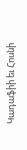Կադաֆիի եւ Հոսնի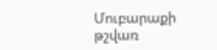Մուբարաքի թշվառ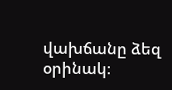վախճանը ձեզ օրինակ։